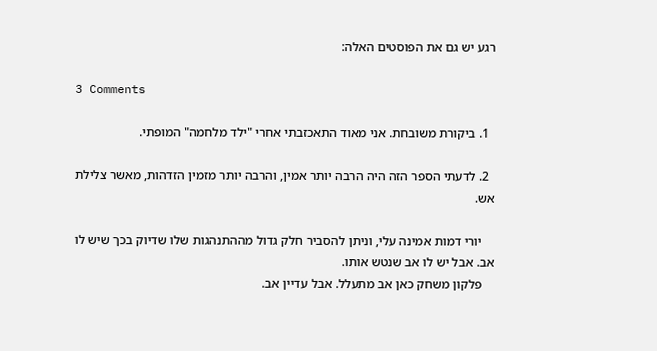רגע יש גם את הפוסטים האלה:

3 Comments

  1. ביקורת משובחת. אני מאוד התאכזבתי אחרי "ילד מלחמה" המופתי.

  2. לדעתי הספר הזה היה הרבה יותר אמין, והרבה יותר מזמין הזדהות, מאשר צלילת אש.

    יורי דמות אמינה עלי, וניתן להסביר חלק גדול מההתנהגות שלו שדיוק בכך שיש לו אב. אבל יש לו אב שנטש אותו.
    פלקון משחק כאן אב מתעלל. אבל עדיין אב.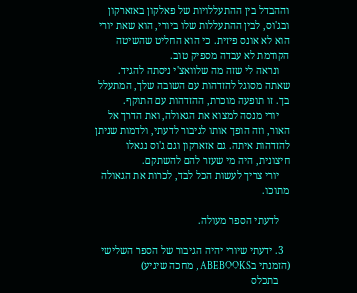וההבדל בין ההתעללויות של פאלקון באזארקון ובג'וס, לבין ההתעללות שלו ביורי, הוא שאת יורי הוא לא אונס פיזית. כי הוא החליט שהשיטה הקודמת לא עבדה מספיק טוב.
    ונראה לי שזה מה שלוואצ'י ניסתה להגיד. שאתה מסוגל להזדהות עם השובה שלך, המתעלל בך. זו תופעה מוכרת, ההזדהות עם התוקף.
    יורי מנסה למצוא את הגאולה, ואת הדרך אל האור, וזה הופך אותו לגיבור לדעתי, ולדמות שניתן להזדהות איתה. גם אזארקון וגם ג'וס נגאלו חיצונית, היה מי שעזר להם להשתקם.
    יורי צריך לעשות הכל לבד, לכרות את הגאולה מתוכו.

    לדעתי הספר מעולה.

  3. ידעתי שיורי יהיה הגיבור של הספר השלישי (הזמנתי בABEBOOKS , מחכה שיגיע)
    בתכלס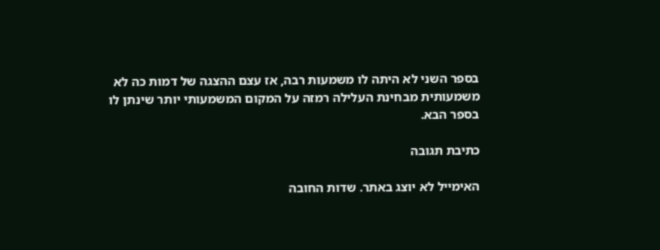בספר השני לא היתה לו משמעות רבה, אז עצם ההצגה של דמות כה לא משמעותית מבחינת העלילה רמזה על המקום המשמעותי יותר שינתן לו בספר הבא.

כתיבת תגובה

האימייל לא יוצג באתר. שדות החובה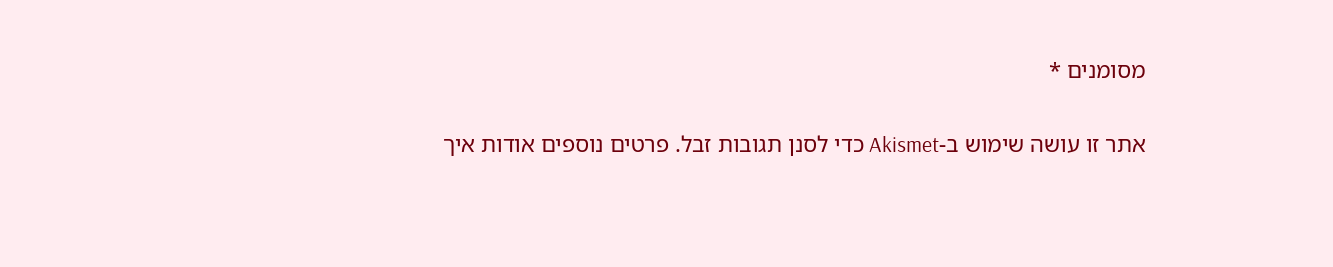מסומנים *

אתר זו עושה שימוש ב-Akismet כדי לסנן תגובות זבל. פרטים נוספים אודות איך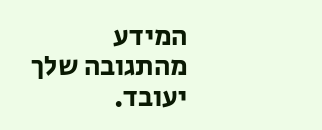המידע מהתגובה שלך יעובד.